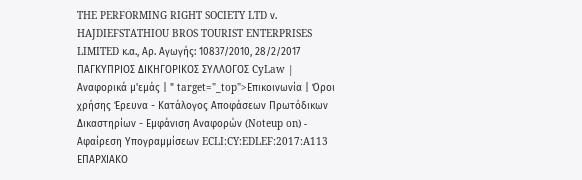THE PERFORMING RIGHT SOCIETY LTD ν. HAJDIEFSTATHIOU BROS TOURIST ENTERPRISES LIMITED κ.α., Αρ. Αγωγής: 10837/2010, 28/2/2017 ΠΑΓΚΥΠΡΙΟΣ ΔΙΚΗΓΟΡΙΚΟΣ ΣΥΛΛΟΓΟΣ CyLaw | Αναφορικά μ'εμάς | " target="_top">Επικοινωνία | Όροι χρήσης Έρευνα - Κατάλογος Αποφάσεων Πρωτόδικων Δικαστηρίων - Εμφάνιση Αναφορών (Noteup on) - Αφαίρεση Υπογραμμίσεων ECLI:CY:EDLEF:2017:A113 ΕΠΑΡΧΙΑΚΟ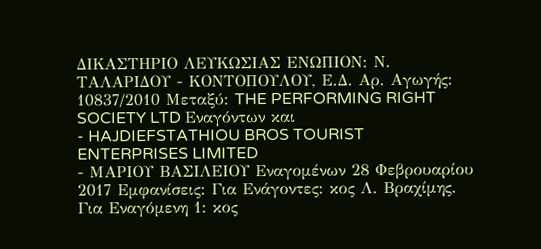ΔΙΚΑΣΤΗΡΙΟ ΛΕΥΚΩΣΙΑΣ ΕΝΩΠΙΟΝ: Ν. ΤΑΛΑΡΙΔΟΥ - ΚΟΝΤΟΠΟΥΛΟΥ, Ε.Δ. Αρ. Αγωγής: 10837/2010 Μεταξύ: THE PERFORMING RIGHT SOCIETY LTD Εναγόντων και
- HAJDIEFSTATHIOU BROS TOURIST ENTERPRISES LIMITED
- ΜΑΡΙΟΥ ΒΑΣΙΛΕΙΟΥ Εναγομένων 28 Φεβρουαρίου 2017 Εμφανίσεις: Για Ενάγοντες: κος Λ. Βραχίμης. Για Εναγόμενη 1: κος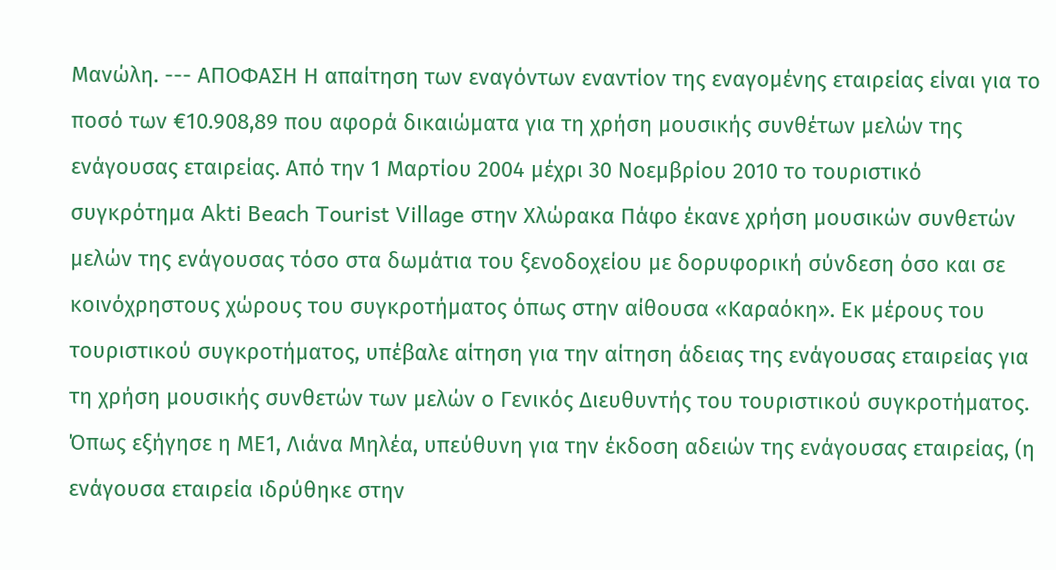Μανώλη. --- ΑΠΟΦΑΣΗ Η απαίτηση των εναγόντων εναντίον της εναγομένης εταιρείας είναι για το ποσό των €10.908,89 που αφορά δικαιώματα για τη χρήση μουσικής συνθέτων μελών της ενάγουσας εταιρείας. Από την 1 Μαρτίου 2004 μέχρι 30 Νοεμβρίου 2010 το τουριστικό συγκρότημα Akti Beach Tourist Village στην Χλώρακα Πάφο έκανε χρήση μουσικών συνθετών μελών της ενάγουσας τόσο στα δωμάτια του ξενοδοχείου με δορυφορική σύνδεση όσο και σε κοινόχρηστους χώρους του συγκροτήματος όπως στην αίθουσα «Καραόκη». Εκ μέρους του τουριστικού συγκροτήματος, υπέβαλε αίτηση για την αίτηση άδειας της ενάγουσας εταιρείας για τη χρήση μουσικής συνθετών των μελών ο Γενικός Διευθυντής του τουριστικού συγκροτήματος. Όπως εξήγησε η ΜΕ1, Λιάνα Μηλέα, υπεύθυνη για την έκδοση αδειών της ενάγουσας εταιρείας, (η ενάγουσα εταιρεία ιδρύθηκε στην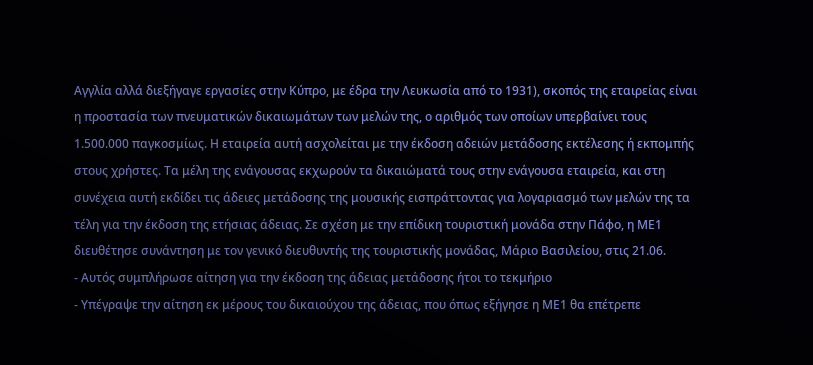Αγγλία αλλά διεξήγαγε εργασίες στην Κύπρο, με έδρα την Λευκωσία από το 1931), σκοπός της εταιρείας είναι η προστασία των πνευματικών δικαιωμάτων των μελών της, ο αριθμός των οποίων υπερβαίνει τους 1.500.000 παγκοσμίως. Η εταιρεία αυτή ασχολείται με την έκδοση αδειών μετάδοσης εκτέλεσης ή εκπομπής στους χρήστες. Τα μέλη της ενάγουσας εκχωρούν τα δικαιώματά τους στην ενάγουσα εταιρεία, και στη συνέχεια αυτή εκδίδει τις άδειες μετάδοσης της μουσικής εισπράττοντας για λογαριασμό των μελών της τα τέλη για την έκδοση της ετήσιας άδειας. Σε σχέση με την επίδικη τουριστική μονάδα στην Πάφο, η ΜΕ1 διευθέτησε συνάντηση με τον γενικό διευθυντής της τουριστικής μονάδας, Μάριο Βασιλείου, στις 21.06.
- Αυτός συμπλήρωσε αίτηση για την έκδοση της άδειας μετάδοσης ήτοι το τεκμήριο
- Υπέγραψε την αίτηση εκ μέρους του δικαιούχου της άδειας, που όπως εξήγησε η ΜΕ1 θα επέτρεπε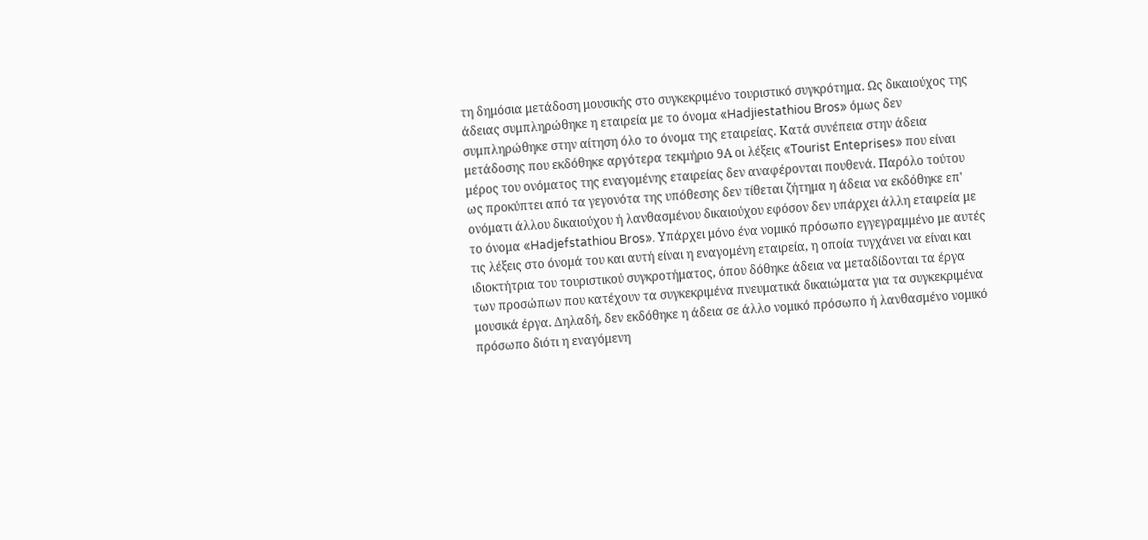τη δημόσια μετάδοση μουσικής στο συγκεκριμένο τουριστικό συγκρότημα. Ως δικαιούχος της άδειας συμπληρώθηκε η εταιρεία με το όνομα «Hadjiestathiou Bros» όμως δεν συμπληρώθηκε στην αίτηση όλο το όνομα της εταιρείας. Κατά συνέπεια στην άδεια μετάδοσης που εκδόθηκε αργότερα τεκμήριο 9Α οι λέξεις «Tourist Enteprises» που είναι μέρος του ονόματος της εναγομένης εταιρείας δεν αναφέρονται πουθενά. Παρόλο τούτου ως προκύπτει από τα γεγονότα της υπόθεσης δεν τίθεται ζήτημα η άδεια να εκδόθηκε επ' ονόματι άλλου δικαιούχου ή λανθασμένου δικαιούχου εφόσον δεν υπάρχει άλλη εταιρεία με το όνομα «Hadjefstathiou Bros». Υπάρχει μόνο ένα νομικό πρόσωπο εγγεγραμμένο με αυτές τις λέξεις στο όνομά του και αυτή είναι η εναγομένη εταιρεία, η οποία τυγχάνει να είναι και ιδιοκτήτρια του τουριστικού συγκροτήματος, όπου δόθηκε άδεια να μεταδίδονται τα έργα των προσώπων που κατέχουν τα συγκεκριμένα πνευματικά δικαιώματα για τα συγκεκριμένα μουσικά έργα. Δηλαδή, δεν εκδόθηκε η άδεια σε άλλο νομικό πρόσωπο ή λανθασμένο νομικό πρόσωπο διότι η εναγόμενη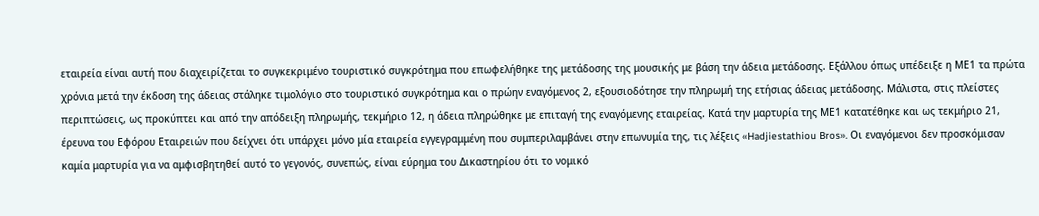εταιρεία είναι αυτή που διαχειρίζεται το συγκεκριμένο τουριστικό συγκρότημα που επωφελήθηκε της μετάδοσης της μουσικής με βάση την άδεια μετάδοσης. Εξάλλου όπως υπέδειξε η ΜΕ1 τα πρώτα χρόνια μετά την έκδοση της άδειας στάληκε τιμολόγιο στο τουριστικό συγκρότημα και ο πρώην εναγόμενος 2, εξουσιοδότησε την πληρωμή της ετήσιας άδειας μετάδοσης. Μάλιστα, στις πλείστες περιπτώσεις, ως προκύπτει και από την απόδειξη πληρωμής, τεκμήριο 12, η άδεια πληρώθηκε με επιταγή της εναγόμενης εταιρείας. Κατά την μαρτυρία της ΜΕ1 κατατέθηκε και ως τεκμήριο 21, έρευνα του Εφόρου Εταιρειών που δείχνει ότι υπάρχει μόνο μία εταιρεία εγγεγραμμένη που συμπεριλαμβάνει στην επωνυμία της, τις λέξεις «Hadjiestathiou Bros». Οι εναγόμενοι δεν προσκόμισαν καμία μαρτυρία για να αμφισβητηθεί αυτό το γεγονός, συνεπώς, είναι εύρημα του Δικαστηρίου ότι το νομικό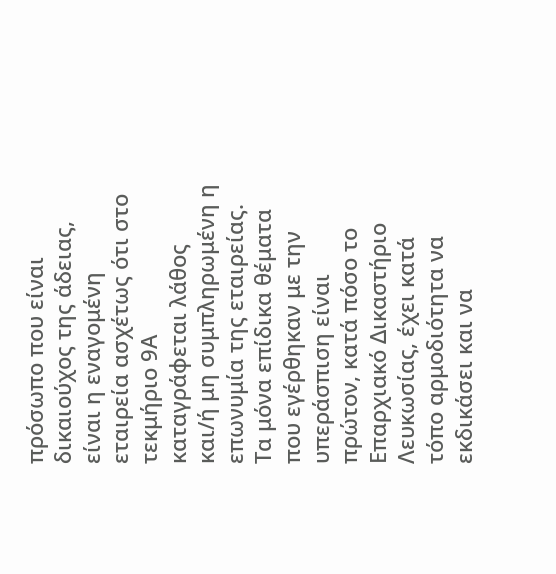πρόσωπο που είναι δικαιούχος της άδειας, είναι η εναγομένη εταιρεία ασχέτως ότι στο τεκμήριο 9Α καταγράφεται λάθος και/ή μη συμπληρωμένη η επωνυμία της εταιρείας. Tα μόνα επίδικα θέματα που εγέρθηκαν με την υπεράσπιση είναι πρώτον, κατά πόσο το Επαρχιακό Δικαστήριο Λευκωσίας, έχει κατά τόπο αρμοδιότητα να εκδικάσει και να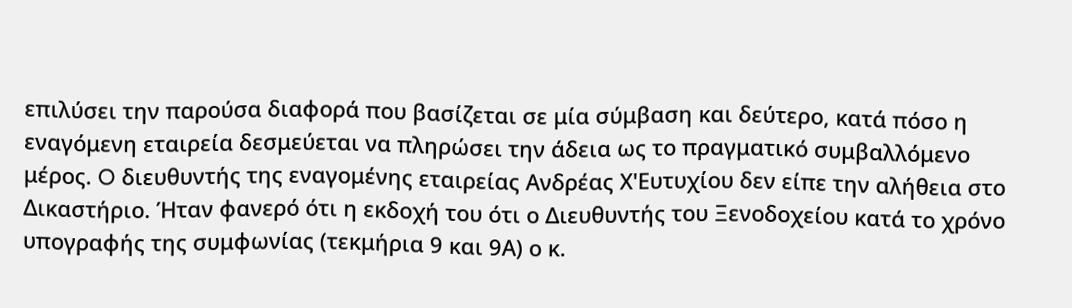επιλύσει την παρούσα διαφορά που βασίζεται σε μία σύμβαση και δεύτερο, κατά πόσο η εναγόμενη εταιρεία δεσμεύεται να πληρώσει την άδεια ως το πραγματικό συμβαλλόμενο μέρος. O διευθυντής της εναγομένης εταιρείας Ανδρέας Χ'Ευτυχίου δεν είπε την αλήθεια στο Δικαστήριο. Ήταν φανερό ότι η εκδοχή του ότι ο Διευθυντής του Ξενοδοχείου κατά το χρόνο υπογραφής της συμφωνίας (τεκμήρια 9 και 9Α) ο κ.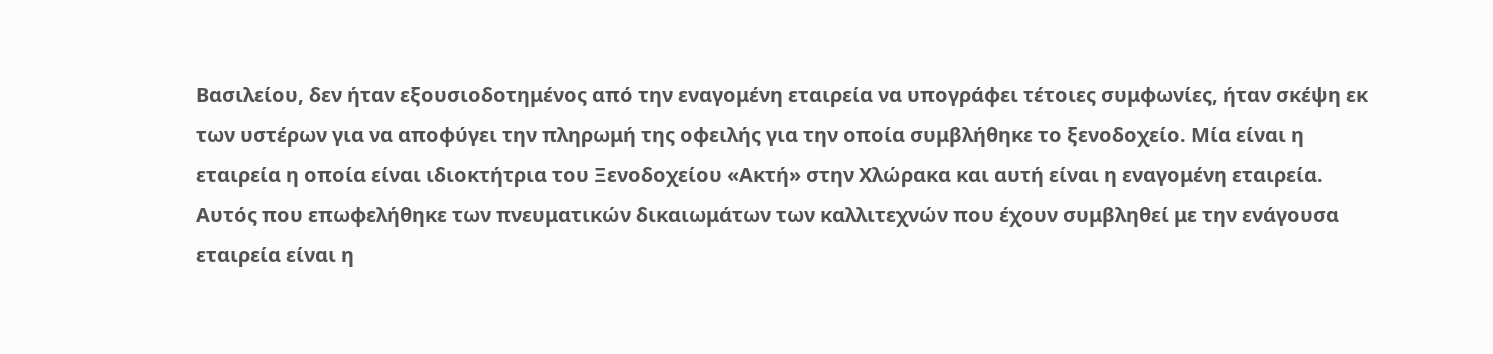Βασιλείου, δεν ήταν εξουσιοδοτημένος από την εναγομένη εταιρεία να υπογράφει τέτοιες συμφωνίες, ήταν σκέψη εκ των υστέρων για να αποφύγει την πληρωμή της οφειλής για την οποία συμβλήθηκε το ξενοδοχείο. Μία είναι η εταιρεία η οποία είναι ιδιοκτήτρια του Ξενοδοχείου «Ακτή» στην Χλώρακα και αυτή είναι η εναγομένη εταιρεία. Αυτός που επωφελήθηκε των πνευματικών δικαιωμάτων των καλλιτεχνών που έχουν συμβληθεί με την ενάγουσα εταιρεία είναι η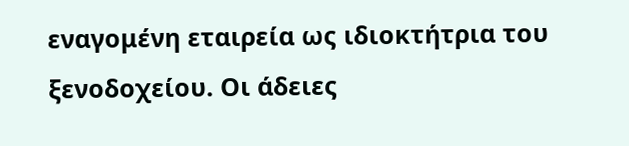εναγομένη εταιρεία ως ιδιοκτήτρια του ξενοδοχείου. Οι άδειες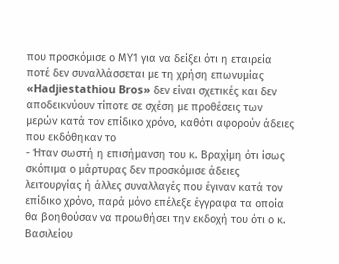που προσκόμισε ο ΜΥ1 για να δείξει ότι η εταιρεία ποτέ δεν συναλλάσσεται με τη χρήση επωνυμίας «Hadjiestathiou Bros» δεν είναι σχετικές και δεν αποδεικνύουν τίποτε σε σχέση με προθέσεις των μερών κατά τον επίδικο χρόνο, καθότι αφορούν άδειες που εκδόθηκαν το
- Ήταν σωστή η επισήμανση του κ. Βραχίμη ότι ίσως σκόπιμα ο μάρτυρας δεν προσκόμισε άδειες λειτουργίας ή άλλες συναλλαγές που έγιναν κατά τον επίδικο χρόνο, παρά μόνο επέλεξε έγγραφα τα οποία θα βοηθούσαν να προωθήσει την εκδοχή του ότι ο κ. Βασιλείου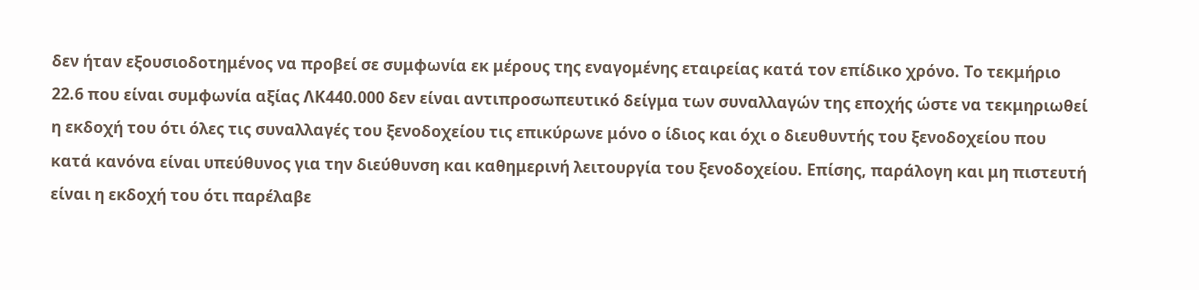δεν ήταν εξουσιοδοτημένος να προβεί σε συμφωνία εκ μέρους της εναγομένης εταιρείας κατά τον επίδικο χρόνο. Το τεκμήριο 22.6 που είναι συμφωνία αξίας ΛΚ440.000 δεν είναι αντιπροσωπευτικό δείγμα των συναλλαγών της εποχής ώστε να τεκμηριωθεί η εκδοχή του ότι όλες τις συναλλαγές του ξενοδοχείου τις επικύρωνε μόνο ο ίδιος και όχι ο διευθυντής του ξενοδοχείου που κατά κανόνα είναι υπεύθυνος για την διεύθυνση και καθημερινή λειτουργία του ξενοδοχείου. Επίσης, παράλογη και μη πιστευτή είναι η εκδοχή του ότι παρέλαβε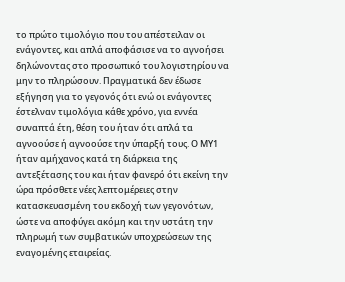το πρώτο τιμολόγιο που του απέστειλαν οι ενάγοντες, και απλά αποφάσισε να το αγνοήσει δηλώνοντας στο προσωπικό του λογιστηρίου να μην το πληρώσουν. Πραγματικά δεν έδωσε εξήγηση για το γεγονός ότι ενώ οι ενάγοντες έστελναν τιμολόγια κάθε χρόνο, για εννέα συναπτά έτη, θέση του ήταν ότι απλά τα αγνοούσε ή αγνοούσε την ύπαρξή τους. Ο ΜΥ1 ήταν αμήχανος κατά τη διάρκεια της αντεξέτασης του και ήταν φανερό ότι εκείνη την ώρα πρόσθετε νέες λεπτομέρειες στην κατασκευασμένη του εκδοχή των γεγονότων, ώστε να αποφύγει ακόμη και την υστάτη την πληρωμή των συμβατικών υποχρεώσεων της εναγομένης εταιρείας.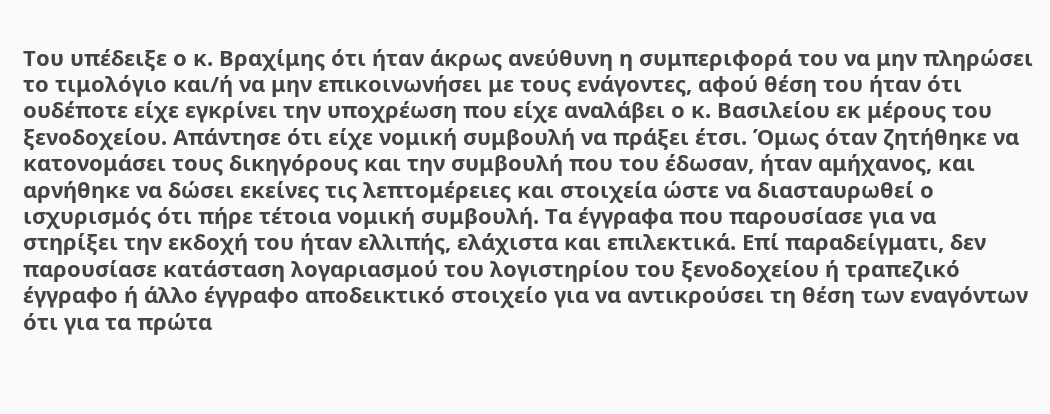Του υπέδειξε ο κ. Βραχίμης ότι ήταν άκρως ανεύθυνη η συμπεριφορά του να μην πληρώσει το τιμολόγιο και/ή να μην επικοινωνήσει με τους ενάγοντες, αφού θέση του ήταν ότι ουδέποτε είχε εγκρίνει την υποχρέωση που είχε αναλάβει ο κ. Βασιλείου εκ μέρους του ξενοδοχείου. Απάντησε ότι είχε νομική συμβουλή να πράξει έτσι. Όμως όταν ζητήθηκε να κατονομάσει τους δικηγόρους και την συμβουλή που του έδωσαν, ήταν αμήχανος, και αρνήθηκε να δώσει εκείνες τις λεπτομέρειες και στοιχεία ώστε να διασταυρωθεί ο ισχυρισμός ότι πήρε τέτοια νομική συμβουλή. Τα έγγραφα που παρουσίασε για να στηρίξει την εκδοχή του ήταν ελλιπής, ελάχιστα και επιλεκτικά. Επί παραδείγματι, δεν παρουσίασε κατάσταση λογαριασμού του λογιστηρίου του ξενοδοχείου ή τραπεζικό έγγραφο ή άλλο έγγραφο αποδεικτικό στοιχείο για να αντικρούσει τη θέση των εναγόντων ότι για τα πρώτα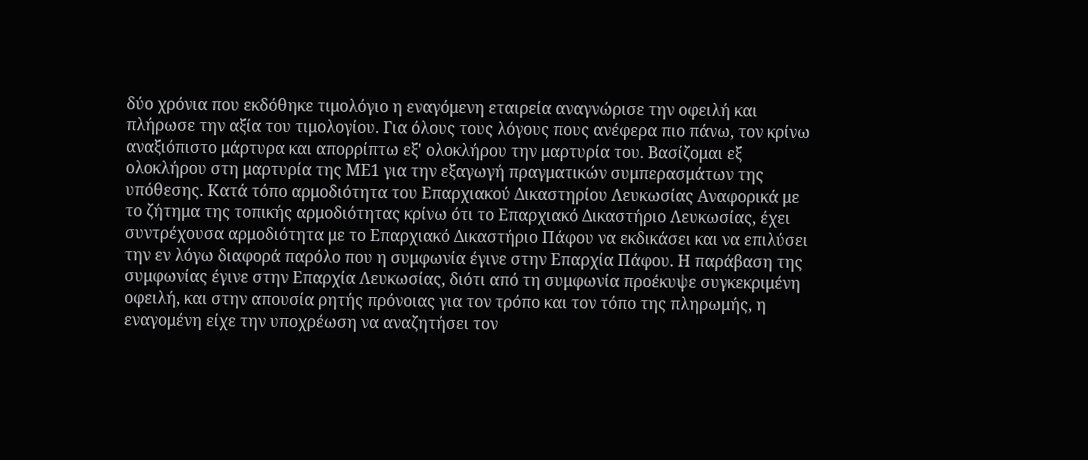δύο χρόνια που εκδόθηκε τιμολόγιο η εναγόμενη εταιρεία αναγνώρισε την οφειλή και πλήρωσε την αξία του τιμολογίου. Για όλους τους λόγους πους ανέφερα πιο πάνω, τον κρίνω αναξιόπιστο μάρτυρα και απορρίπτω εξ' ολοκλήρου την μαρτυρία του. Βασίζομαι εξ ολοκλήρου στη μαρτυρία της ΜΕ1 για την εξαγωγή πραγματικών συμπερασμάτων της υπόθεσης. Κατά τόπο αρμοδιότητα του Επαρχιακού Δικαστηρίου Λευκωσίας Αναφορικά με το ζήτημα της τοπικής αρμοδιότητας κρίνω ότι το Επαρχιακό Δικαστήριο Λευκωσίας, έχει συντρέχουσα αρμοδιότητα με το Επαρχιακό Δικαστήριο Πάφου να εκδικάσει και να επιλύσει την εν λόγω διαφορά παρόλο που η συμφωνία έγινε στην Επαρχία Πάφου. Η παράβαση της συμφωνίας έγινε στην Επαρχία Λευκωσίας, διότι από τη συμφωνία προέκυψε συγκεκριμένη οφειλή, και στην απουσία ρητής πρόνοιας για τον τρόπο και τον τόπο της πληρωμής, η εναγομένη είχε την υποχρέωση να αναζητήσει τον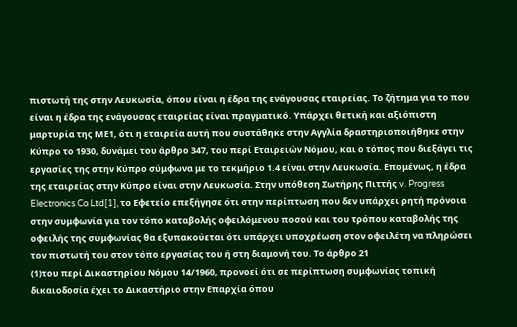πιστωτή της στην Λευκωσία, όπου είναι η έδρα της ενάγουσας εταιρείας. Το ζήτημα για το που είναι η έδρα της ενάγουσας εταιρείας είναι πραγματικό. Υπάρχει θετική και αξιόπιστη μαρτυρία της ΜΕ1, ότι η εταιρεία αυτή που συστάθηκε στην Αγγλία δραστηριοποιήθηκε στην Κύπρο το 1930, δυνάμει του άρθρο 347, του περί Εταιρειών Νόμου, και ο τόπος που διεξάγει τις εργασίες της στην Κύπρο σύμφωνα με το τεκμήριο 1.4 είναι στην Λευκωσία. Επομένως, η έδρα της εταιρείας στην Κύπρο είναι στην Λευκωσία. Στην υπόθεση Σωτήρης Πιττής v. Progress Electronics Co Ltd[1], το Εφετείο επεξήγησε ότι στην περίπτωση που δεν υπάρχει ρητή πρόνοια στην συμφωνία για τον τόπο καταβολής οφειλόμενου ποσού και του τρόπου καταβολής της οφειλής της συμφωνίας θα εξυπακούεται ότι υπάρχει υποχρέωση στον οφειλέτη να πληρώσει τον πιστωτή του στον τόπο εργασίας του ή στη διαμονή του. Το άρθρο 21
(1)του περί Δικαστηρίου Νόμου 14/1960, προνοεί ότι σε περίπτωση συμφωνίας τοπική δικαιοδοσία έχει το Δικαστήριο στην Επαρχία όπου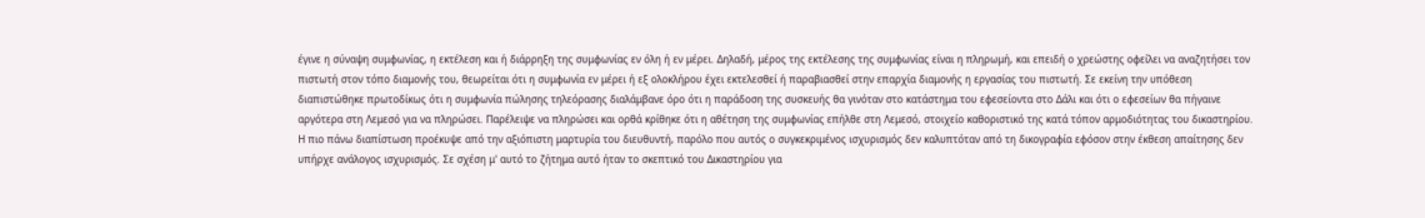έγινε η σύναψη συμφωνίας, η εκτέλεση και ή διάρρηξη της συμφωνίας εν όλη ή εν μέρει. Δηλαδή, μέρος της εκτέλεσης της συμφωνίας είναι η πληρωμή, και επειδή ο χρεώστης οφείλει να αναζητήσει τον πιστωτή στον τόπο διαμονής του, θεωρείται ότι η συμφωνία εν μέρει ή εξ ολοκλήρου έχει εκτελεσθεί ή παραβιασθεί στην επαρχία διαμονής η εργασίας του πιστωτή. Σε εκείνη την υπόθεση διαπιστώθηκε πρωτοδίκως ότι η συμφωνία πώλησης τηλεόρασης διαλάμβανε όρο ότι η παράδοση της συσκευής θα γινόταν στο κατάστημα του εφεσείοντα στο Δάλι και ότι ο εφεσείων θα πήγαινε αργότερα στη Λεμεσό για να πληρώσει. Παρέλειψε να πληρώσει και ορθά κρίθηκε ότι η αθέτηση της συμφωνίας επήλθε στη Λεμεσό, στοιχείο καθοριστικό της κατά τόπον αρμοδιότητας του δικαστηρίου. Η πιο πάνω διαπίστωση προέκυψε από την αξιόπιστη μαρτυρία του διευθυντή, παρόλο που αυτός ο συγκεκριμένος ισχυρισμός δεν καλυπτόταν από τη δικογραφία εφόσον στην έκθεση απαίτησης δεν υπήρχε ανάλογος ισχυρισμός. Σε σχέση μ' αυτό το ζήτημα αυτό ήταν το σκεπτικό του Δικαστηρίου για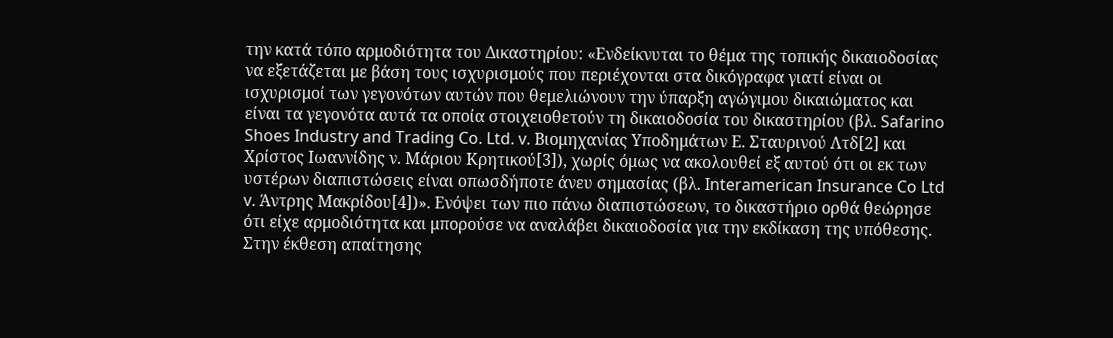την κατά τόπο αρμοδιότητα του Δικαστηρίου: «Ενδείκνυται το θέμα της τοπικής δικαιοδοσίας να εξετάζεται με βάση τους ισχυρισμούς που περιέχονται στα δικόγραφα γιατί είναι οι ισχυρισμοί των γεγονότων αυτών που θεμελιώνουν την ύπαρξη αγώγιμου δικαιώματος και είναι τα γεγονότα αυτά τα οποία στοιχειοθετούν τη δικαιοδοσία του δικαστηρίου (βλ. Safarino Shoes Industry and Trading Co. Ltd. v. Βιομηχανίας Υποδημάτων Ε. Σταυρινού Λτδ[2] και Χρίστος Ιωαννίδης ν. Μάριου Κρητικού[3]), χωρίς όμως να ακολουθεί εξ αυτού ότι οι εκ των υστέρων διαπιστώσεις είναι οπωσδήποτε άνευ σημασίας (βλ. Interamerican Insurance Co Ltd v. Άντρης Μακρίδου[4])». Ενόψει των πιο πάνω διαπιστώσεων, το δικαστήριο ορθά θεώρησε ότι είχε αρμοδιότητα και μπορούσε να αναλάβει δικαιοδοσία για την εκδίκαση της υπόθεσης. Στην έκθεση απαίτησης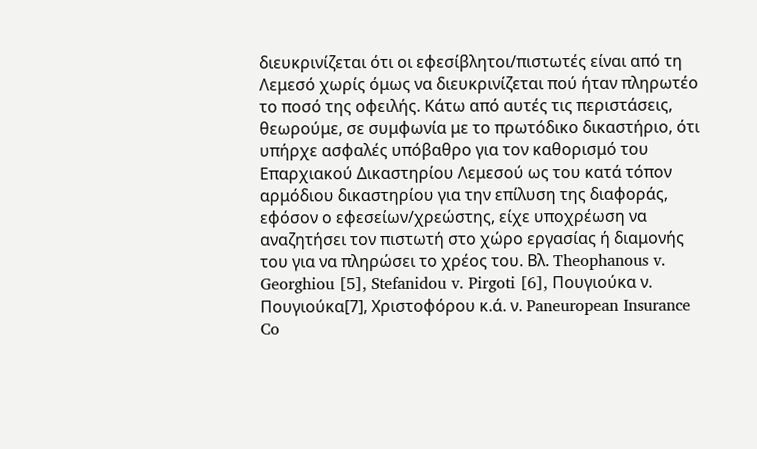διευκρινίζεται ότι οι εφεσίβλητοι/πιστωτές είναι από τη Λεμεσό χωρίς όμως να διευκρινίζεται πού ήταν πληρωτέο το ποσό της οφειλής. Κάτω από αυτές τις περιστάσεις, θεωρούμε, σε συμφωνία με το πρωτόδικο δικαστήριο, ότι υπήρχε ασφαλές υπόβαθρο για τον καθορισμό του Επαρχιακού Δικαστηρίου Λεμεσού ως του κατά τόπον αρμόδιου δικαστηρίου για την επίλυση της διαφοράς, εφόσον ο εφεσείων/χρεώστης, είχε υποχρέωση να αναζητήσει τον πιστωτή στο χώρο εργασίας ή διαμονής του για να πληρώσει το χρέος του. Βλ. Theophanous v. Georghiou [5], Stefanidou v. Pirgoti [6], Πουγιούκα ν. Πουγιούκα[7], Χριστοφόρου κ.ά. ν. Paneuropean Insurance Co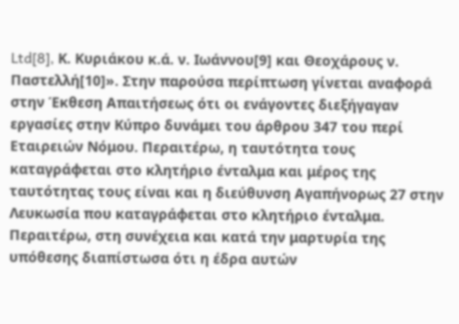Ltd[8], Κ. Κυριάκου κ.ά. ν. Ιωάννου[9] και Θεοχάρους ν. Παστελλή[10]». Στην παρούσα περίπτωση γίνεται αναφορά στην Έκθεση Απαιτήσεως ότι οι ενάγοντες διεξήγαγαν εργασίες στην Κύπρο δυνάμει του άρθρου 347 του περί Εταιρειών Νόμου. Περαιτέρω, η ταυτότητα τους καταγράφεται στο κλητήριο ένταλμα και μέρος της ταυτότητας τους είναι και η διεύθυνση Αγαπήνορως 27 στην Λευκωσία που καταγράφεται στο κλητήριο ένταλμα. Περαιτέρω, στη συνέχεια και κατά την μαρτυρία της υπόθεσης διαπίστωσα ότι η έδρα αυτών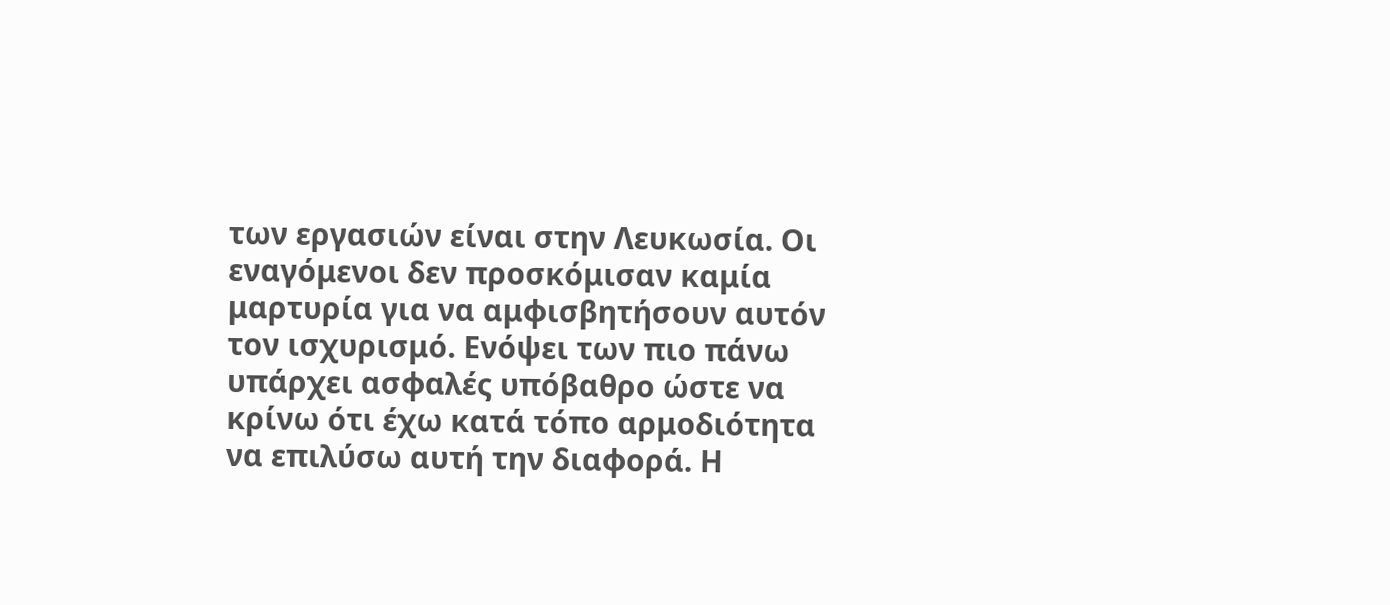των εργασιών είναι στην Λευκωσία. Οι εναγόμενοι δεν προσκόμισαν καμία μαρτυρία για να αμφισβητήσουν αυτόν τον ισχυρισμό. Ενόψει των πιο πάνω υπάρχει ασφαλές υπόβαθρο ώστε να κρίνω ότι έχω κατά τόπο αρμοδιότητα να επιλύσω αυτή την διαφορά. Η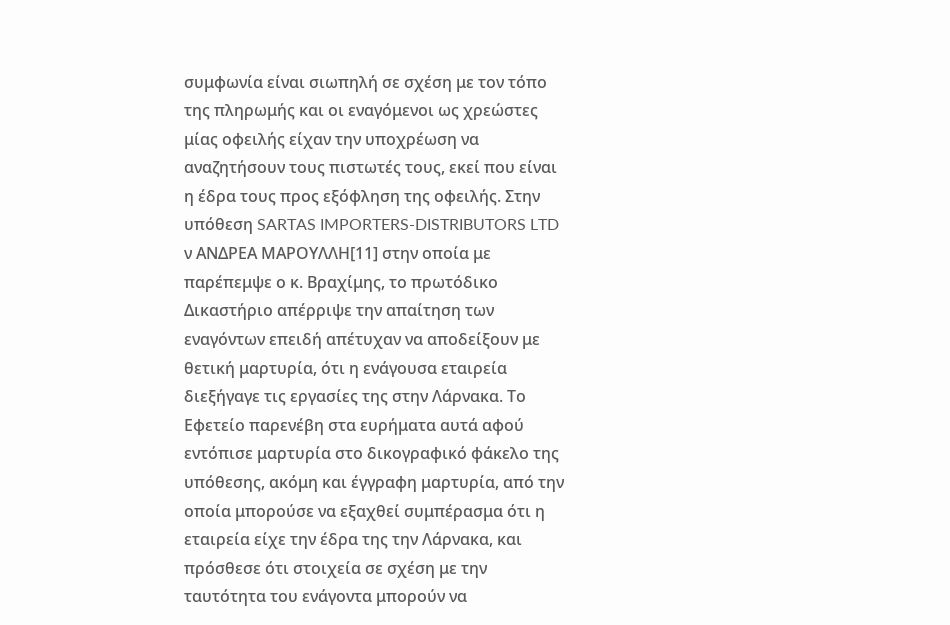συμφωνία είναι σιωπηλή σε σχέση με τον τόπο της πληρωμής και οι εναγόμενοι ως χρεώστες μίας οφειλής είχαν την υποχρέωση να αναζητήσουν τους πιστωτές τους, εκεί που είναι η έδρα τους προς εξόφληση της οφειλής. Στην υπόθεση SARTAS IMPORTERS-DISTRIBUTORS LTD ν ΑΝΔΡΕΑ ΜΑΡΟΥΛΛΗ[11] στην οποία με παρέπεμψε ο κ. Βραχίμης, το πρωτόδικο Δικαστήριο απέρριψε την απαίτηση των εναγόντων επειδή απέτυχαν να αποδείξουν με θετική μαρτυρία, ότι η ενάγουσα εταιρεία διεξήγαγε τις εργασίες της στην Λάρνακα. Το Εφετείο παρενέβη στα ευρήματα αυτά αφού εντόπισε μαρτυρία στο δικογραφικό φάκελο της υπόθεσης, ακόμη και έγγραφη μαρτυρία, από την οποία μπορούσε να εξαχθεί συμπέρασμα ότι η εταιρεία είχε την έδρα της την Λάρνακα, και πρόσθεσε ότι στοιχεία σε σχέση με την ταυτότητα του ενάγοντα μπορούν να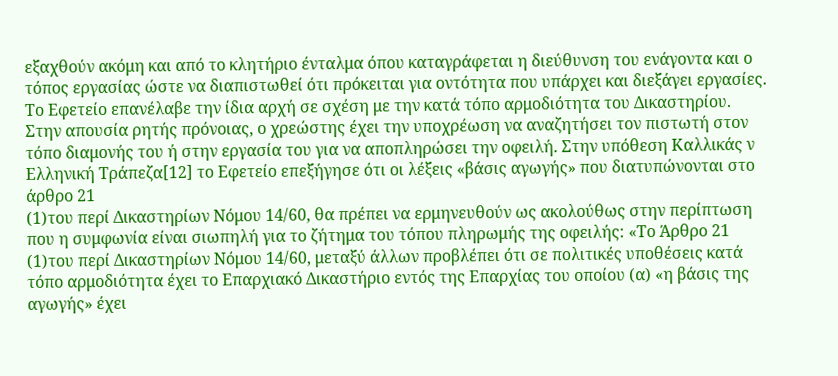εξαχθούν ακόμη και από το κλητήριο ένταλμα όπου καταγράφεται η διεύθυνση του ενάγοντα και ο τόπος εργασίας ώστε να διαπιστωθεί ότι πρόκειται για οντότητα που υπάρχει και διεξάγει εργασίες. Το Εφετείο επανέλαβε την ίδια αρχή σε σχέση με την κατά τόπο αρμοδιότητα του Δικαστηρίου. Στην απουσία ρητής πρόνοιας, ο χρεώστης έχει την υποχρέωση να αναζητήσει τον πιστωτή στον τόπο διαμονής του ή στην εργασία του για να αποπληρώσει την οφειλή. Στην υπόθεση Καλλικάς ν Ελληνική Τράπεζα[12] το Εφετείο επεξήγησε ότι οι λέξεις «βάσις αγωγής» που διατυπώνονται στο άρθρο 21
(1)του περί Δικαστηρίων Νόμου 14/60, θα πρέπει να ερμηνευθούν ως ακολούθως στην περίπτωση που η συμφωνία είναι σιωπηλή για το ζήτημα του τόπου πληρωμής της οφειλής: «Το Άρθρο 21
(1)του περί Δικαστηρίων Νόμου 14/60, μεταξύ άλλων προβλέπει ότι σε πολιτικές υποθέσεις κατά τόπο αρμοδιότητα έχει το Επαρχιακό Δικαστήριο εντός της Επαρχίας του οποίου (α) «η βάσις της αγωγής» έχει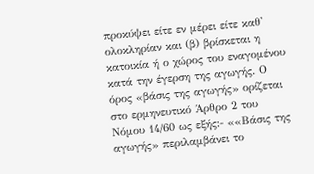προκύψει είτε εν μέρει είτε καθ' ολοκληρίαν και (β) βρίσκεται η κατοικία ή ο χώρος του εναγομένου κατά την έγερση της αγωγής. Ο όρος «βάσις της αγωγής» ορίζεται στο ερμηνευτικό Άρθρο 2 του Νόμου 14/60 ως εξής:- ««Βάσις της αγωγής» περιλαμβάνει το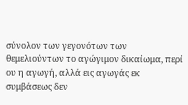σύνολον των γεγονότων των θεμελιούντων το αγώγιμον δικαίωμα, περί ου η αγωγή, αλλά εις αγωγάς εκ συμβάσεως δεν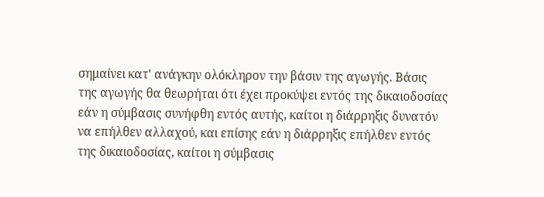σημαίνει κατ' ανάγκην ολόκληρον την βάσιν της αγωγής. Βάσις της αγωγής θα θεωρήται ότι έχει προκύψει εντός της δικαιοδοσίας εάν η σύμβασις συνήφθη εντός αυτής, καίτοι η διάρρηξις δυνατόν να επήλθεν αλλαχού, και επίσης εάν η διάρρηξις επήλθεν εντός της δικαιοδοσίας, καίτοι η σύμβασις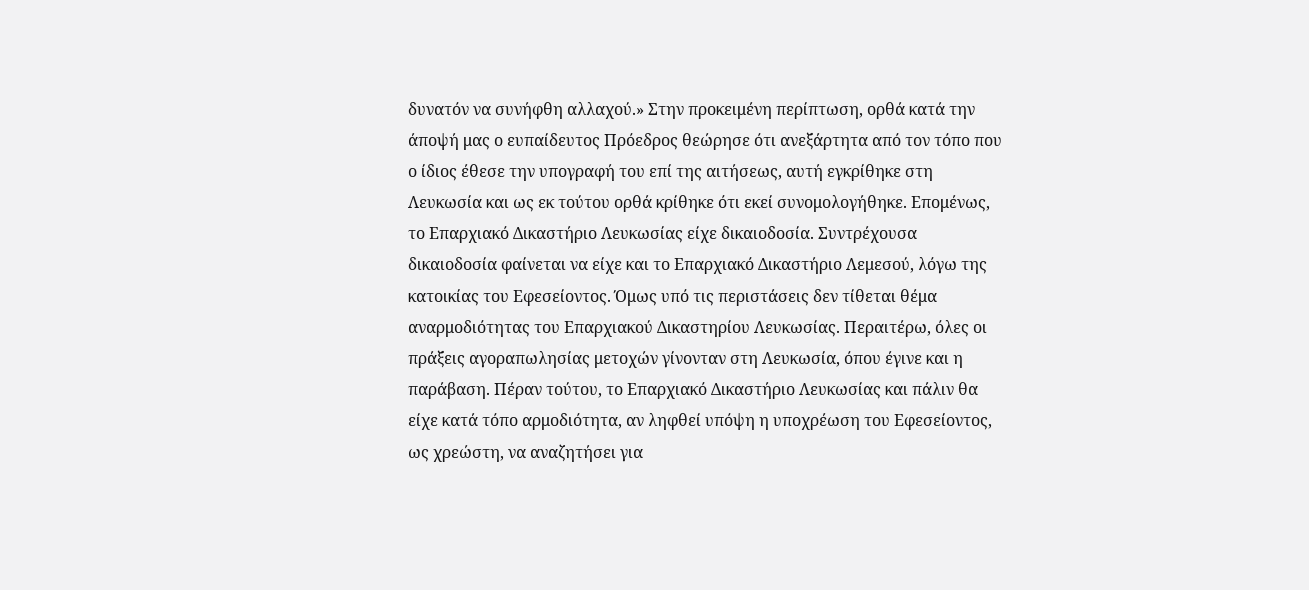δυνατόν να συνήφθη αλλαχού.» Στην προκειμένη περίπτωση, ορθά κατά την άποψή μας ο ευπαίδευτος Πρόεδρος θεώρησε ότι ανεξάρτητα από τον τόπο που ο ίδιος έθεσε την υπογραφή του επί της αιτήσεως, αυτή εγκρίθηκε στη Λευκωσία και ως εκ τούτου ορθά κρίθηκε ότι εκεί συνομολογήθηκε. Επομένως, το Επαρχιακό Δικαστήριο Λευκωσίας είχε δικαιοδοσία. Συντρέχουσα δικαιοδοσία φαίνεται να είχε και το Επαρχιακό Δικαστήριο Λεμεσού, λόγω της κατοικίας του Εφεσείοντος. Όμως υπό τις περιστάσεις δεν τίθεται θέμα αναρμοδιότητας του Επαρχιακού Δικαστηρίου Λευκωσίας. Περαιτέρω, όλες οι πράξεις αγοραπωλησίας μετοχών γίνονταν στη Λευκωσία, όπου έγινε και η παράβαση. Πέραν τούτου, το Επαρχιακό Δικαστήριο Λευκωσίας και πάλιν θα είχε κατά τόπο αρμοδιότητα, αν ληφθεί υπόψη η υποχρέωση του Εφεσείοντος, ως χρεώστη, να αναζητήσει για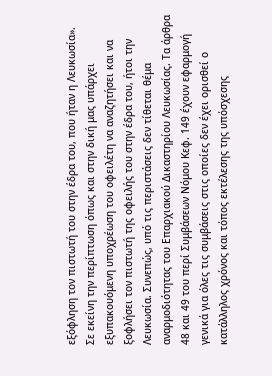εξόφληση τον πιστωτή του στην έδρα του, που ήταν η Λευκωσία». Σε εκείνη την περίπτωση όπως και στην δική μας υπάρχει εξυπακουόμενη υποχρέωση του οφειλέτη να αναζητήσει και να ξοφλήσει τον πιστωτή της οφειλής του στην έδρα του, ήτοι την Λευκωσία. Συνεπώς, υπό τις περιστάσεις δεν τίθεται θέμα αναρμοδιότητας του Επαρχιακού Δικαστηρίου Λευκωσίας. Τα άρθρα 48 και 49 του περί Συμβάσεων Νόμου Κεφ. 149 έχουν εφαρμογή γενικά για όλες τις συμβάσεις στις οποίες δεν έχει ορισθεί ο κατάλληλος χρόνος και τόπος εκτέλεσης της υπόσχεσης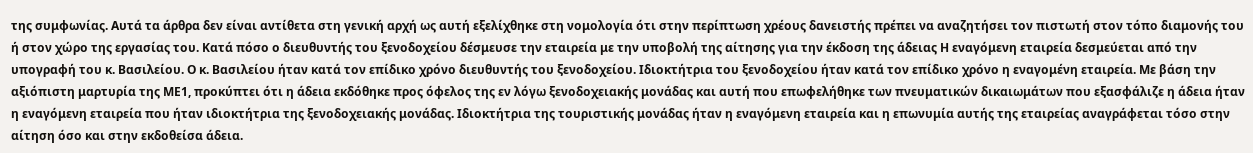της συμφωνίας. Αυτά τα άρθρα δεν είναι αντίθετα στη γενική αρχή ως αυτή εξελίχθηκε στη νομολογία ότι στην περίπτωση χρέους δανειστής πρέπει να αναζητήσει τον πιστωτή στον τόπο διαμονής του ή στον χώρο της εργασίας του. Κατά πόσο ο διευθυντής του ξενοδοχείου δέσμευσε την εταιρεία με την υποβολή της αίτησης για την έκδοση της άδειας Η εναγόμενη εταιρεία δεσμεύεται από την υπογραφή του κ. Βασιλείου. Ο κ. Βασιλείου ήταν κατά τον επίδικο χρόνο διευθυντής του ξενοδοχείου. Ιδιοκτήτρια του ξενοδοχείου ήταν κατά τον επίδικο χρόνο η εναγομένη εταιρεία. Με βάση την αξιόπιστη μαρτυρία της ΜΕ1, προκύπτει ότι η άδεια εκδόθηκε προς όφελος της εν λόγω ξενοδοχειακής μονάδας και αυτή που επωφελήθηκε των πνευματικών δικαιωμάτων που εξασφάλιζε η άδεια ήταν η εναγόμενη εταιρεία που ήταν ιδιοκτήτρια της ξενοδοχειακής μονάδας. Ιδιοκτήτρια της τουριστικής μονάδας ήταν η εναγόμενη εταιρεία και η επωνυμία αυτής της εταιρείας αναγράφεται τόσο στην αίτηση όσο και στην εκδοθείσα άδεια.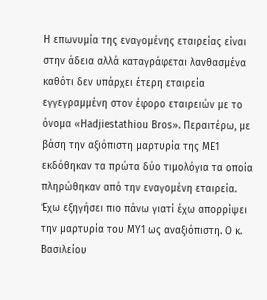Η επωνυμία της εναγομένης εταιρείας είναι στην άδεια αλλά καταγράφεται λανθασμένα καθότι δεν υπάρχει έτερη εταιρεία εγγεγραμμένη στον έφορο εταιρειών με το όνομα «Hadjiestathiou Bros». Περαιτέρω, με βάση την αξιόπιστη μαρτυρία της ΜΕ1 εκδόθηκαν τα πρώτα δύο τιμολόγια τα οποία πληρώθηκαν από την εναγομένη εταιρεία. Έχω εξηγήσει πιο πάνω γιατί έχω απορρίψει την μαρτυρία του ΜΥ1 ως αναξιόπιστη. Ο κ. Βασιλείου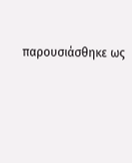παρουσιάσθηκε ως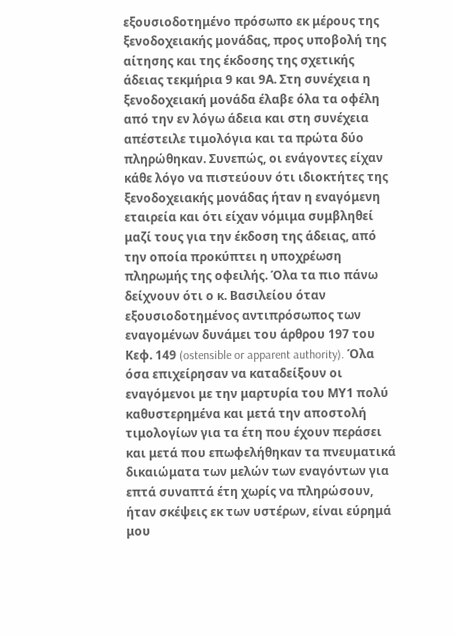εξουσιοδοτημένο πρόσωπο εκ μέρους της ξενοδοχειακής μονάδας, προς υποβολή της αίτησης και της έκδοσης της σχετικής άδειας τεκμήρια 9 και 9Α. Στη συνέχεια η ξενοδοχειακή μονάδα έλαβε όλα τα οφέλη από την εν λόγω άδεια και στη συνέχεια απέστειλε τιμολόγια και τα πρώτα δύο πληρώθηκαν. Συνεπώς, οι ενάγοντες είχαν κάθε λόγο να πιστεύουν ότι ιδιοκτήτες της ξενοδοχειακής μονάδας ήταν η εναγόμενη εταιρεία και ότι είχαν νόμιμα συμβληθεί μαζί τους για την έκδοση της άδειας, από την οποία προκύπτει η υποχρέωση πληρωμής της οφειλής. Όλα τα πιο πάνω δείχνουν ότι ο κ. Βασιλείου όταν εξουσιοδοτημένος αντιπρόσωπος των εναγομένων δυνάμει του άρθρου 197 του Κεφ. 149 (ostensible or apparent authority). Όλα όσα επιχείρησαν να καταδείξουν οι εναγόμενοι με την μαρτυρία του ΜΥ1 πολύ καθυστερημένα και μετά την αποστολή τιμολογίων για τα έτη που έχουν περάσει και μετά που επωφελήθηκαν τα πνευματικά δικαιώματα των μελών των εναγόντων για επτά συναπτά έτη χωρίς να πληρώσουν, ήταν σκέψεις εκ των υστέρων, είναι εύρημά μου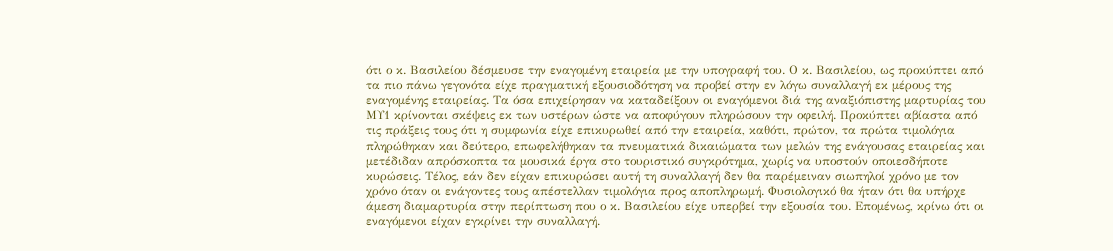ότι ο κ. Βασιλείου δέσμευσε την εναγομένη εταιρεία με την υπογραφή του. Ο κ. Βασιλείου, ως προκύπτει από τα πιο πάνω γεγονότα είχε πραγματική εξουσιοδότηση να προβεί στην εν λόγω συναλλαγή εκ μέρους της εναγομένης εταιρείας. Τα όσα επιχείρησαν να καταδείξουν οι εναγόμενοι διά της αναξιόπιστης μαρτυρίας του ΜΥ1 κρίνονται σκέψεις εκ των υστέρων ώστε να αποφύγουν πληρώσουν την οφειλή. Προκύπτει αβίαστα από τις πράξεις τους ότι η συμφωνία είχε επικυρωθεί από την εταιρεία, καθότι, πρώτον, τα πρώτα τιμολόγια πληρώθηκαν και δεύτερο, επωφελήθηκαν τα πνευματικά δικαιώματα των μελών της ενάγουσας εταιρείας και μετέδιδαν απρόσκοπτα τα μουσικά έργα στο τουριστικό συγκρότημα, χωρίς να υποστούν οποιεσδήποτε κυρώσεις. Τέλος, εάν δεν είχαν επικυρώσει αυτή τη συναλλαγή δεν θα παρέμειναν σιωπηλοί χρόνο με τον χρόνο όταν οι ενάγοντες τους απέστελλαν τιμολόγια προς αποπληρωμή. Φυσιολογικό θα ήταν ότι θα υπήρχε άμεση διαμαρτυρία στην περίπτωση που ο κ. Βασιλείου είχε υπερβεί την εξουσία του. Επομένως, κρίνω ότι οι εναγόμενοι είχαν εγκρίνει την συναλλαγή.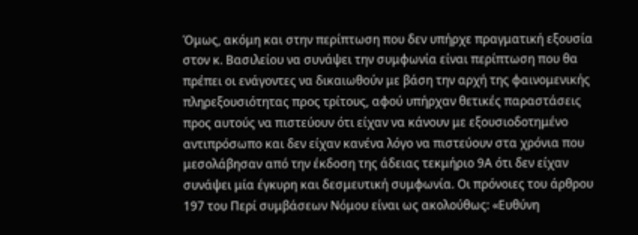Όμως, ακόμη και στην περίπτωση που δεν υπήρχε πραγματική εξουσία στον κ. Βασιλείου να συνάψει την συμφωνία είναι περίπτωση που θα πρέπει οι ενάγοντες να δικαιωθούν με βάση την αρχή της φαινομενικής πληρεξουσιότητας προς τρίτους, αφού υπήρχαν θετικές παραστάσεις προς αυτούς να πιστεύουν ότι είχαν να κάνουν με εξουσιοδοτημένο αντιπρόσωπο και δεν είχαν κανένα λόγο να πιστεύουν στα χρόνια που μεσολάβησαν από την έκδοση της άδειας τεκμήριο 9Α ότι δεν είχαν συνάψει μία έγκυρη και δεσμευτική συμφωνία. Οι πρόνοιες του άρθρου 197 του Περί συμβάσεων Νόμου είναι ως ακολούθως: «Ευθύνη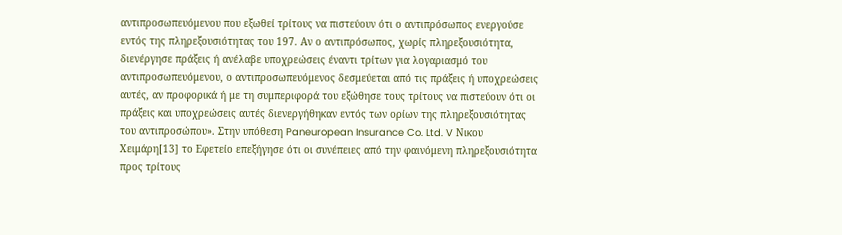αντιπροσωπευόμενου που εξωθεί τρίτους να πιστεύουν ότι ο αντιπρόσωπος ενεργούσε εντός της πληρεξουσιότητας του 197. Αν ο αντιπρόσωπος, χωρίς πληρεξουσιότητα, διενέργησε πράξεις ή ανέλαβε υποχρεώσεις έναντι τρίτων για λογαριασμό του αντιπροσωπευόμενου, ο αντιπροσωπευόμενος δεσμεύεται από τις πράξεις ή υποχρεώσεις αυτές, αν προφορικά ή με τη συμπεριφορά του εξώθησε τους τρίτους να πιστεύουν ότι οι πράξεις και υποχρεώσεις αυτές διενεργήθηκαν εντός των ορίων της πληρεξουσιότητας του αντιπροσώπου». Στην υπόθεση Paneuropean Insurance Co. Ltd. V Νικου Χειμάρη[13] το Εφετείο επεξήγησε ότι οι συνέπειες από την φαινόμενη πληρεξουσιότητα προς τρίτους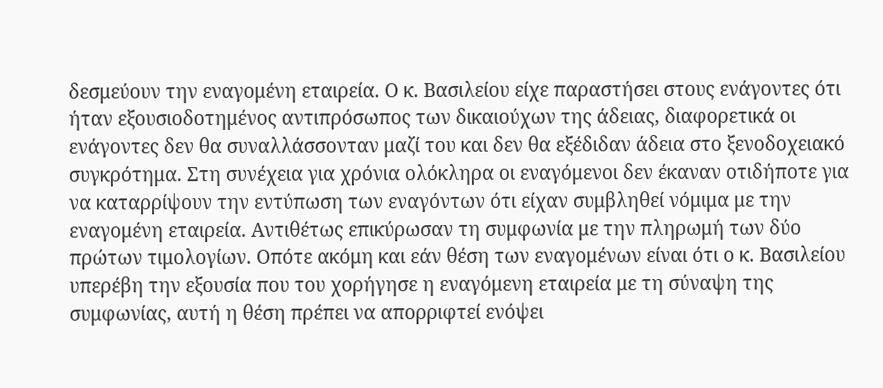δεσμεύουν την εναγομένη εταιρεία. Ο κ. Βασιλείου είχε παραστήσει στους ενάγοντες ότι ήταν εξουσιοδοτημένος αντιπρόσωπος των δικαιούχων της άδειας, διαφορετικά οι ενάγοντες δεν θα συναλλάσσονταν μαζί του και δεν θα εξέδιδαν άδεια στο ξενοδοχειακό συγκρότημα. Στη συνέχεια για χρόνια ολόκληρα οι εναγόμενοι δεν έκαναν οτιδήποτε για να καταρρίψουν την εντύπωση των εναγόντων ότι είχαν συμβληθεί νόμιμα με την εναγομένη εταιρεία. Αντιθέτως επικύρωσαν τη συμφωνία με την πληρωμή των δύο πρώτων τιμολογίων. Οπότε ακόμη και εάν θέση των εναγομένων είναι ότι ο κ. Βασιλείου υπερέβη την εξουσία που του χορήγησε η εναγόμενη εταιρεία με τη σύναψη της συμφωνίας, αυτή η θέση πρέπει να απορριφτεί ενόψει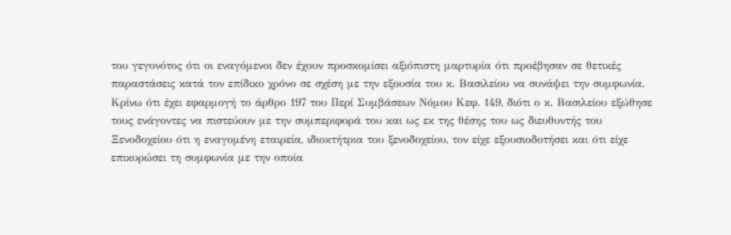του γεγονότος ότι οι εναγόμενοι δεν έχουν προσκομίσει αξιόπιστη μαρτυρία ότι προέβησαν σε θετικές παραστάσεις κατά τον επίδικο χρόνο σε σχέση με την εξουσία του κ. Βασιλείου να συνάψει την συμφωνία. Κρίνω ότι έχει εφαρμογή το άρθρο 197 του Περί Συμβάσεων Νόμου Κεφ. 149, διότι ο κ. Βασιλείου εξώθησε τους ενάγοντες να πιστεύουν με την συμπεριφορά του και ως εκ της θέσης του ως διευθυντής του Ξενοδοχείου ότι η εναγομένη εταιρεία, ιδιοκτήτρια του ξενοδοχείου, τον είχε εξουσιοδοτήσει και ότι είχε επικυρώσει τη συμφωνία με την οποία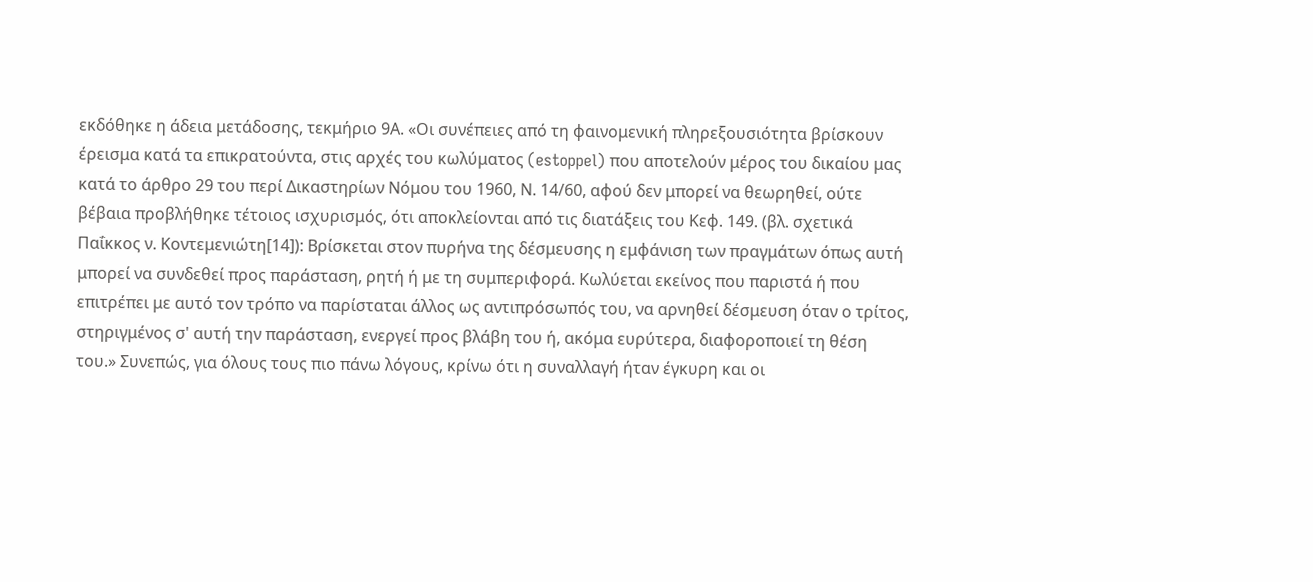εκδόθηκε η άδεια μετάδοσης, τεκμήριο 9Α. «Οι συνέπειες από τη φαινομενική πληρεξουσιότητα βρίσκουν έρεισμα κατά τα επικρατούντα, στις αρχές του κωλύματος (estoppel) που αποτελούν μέρος του δικαίου μας κατά το άρθρο 29 του περί Δικαστηρίων Νόμου του 1960, Ν. 14/60, αφού δεν μπορεί να θεωρηθεί, ούτε βέβαια προβλήθηκε τέτοιος ισχυρισμός, ότι αποκλείονται από τις διατάξεις του Κεφ. 149. (βλ. σχετικά Παΐκκος ν. Κοντεμενιώτη[14]): Βρίσκεται στον πυρήνα της δέσμευσης η εμφάνιση των πραγμάτων όπως αυτή μπορεί να συνδεθεί προς παράσταση, ρητή ή με τη συμπεριφορά. Κωλύεται εκείνος που παριστά ή που επιτρέπει με αυτό τον τρόπο να παρίσταται άλλος ως αντιπρόσωπός του, να αρνηθεί δέσμευση όταν ο τρίτος, στηριγμένος σ' αυτή την παράσταση, ενεργεί προς βλάβη του ή, ακόμα ευρύτερα, διαφοροποιεί τη θέση του.» Συνεπώς, για όλους τους πιο πάνω λόγους, κρίνω ότι η συναλλαγή ήταν έγκυρη και οι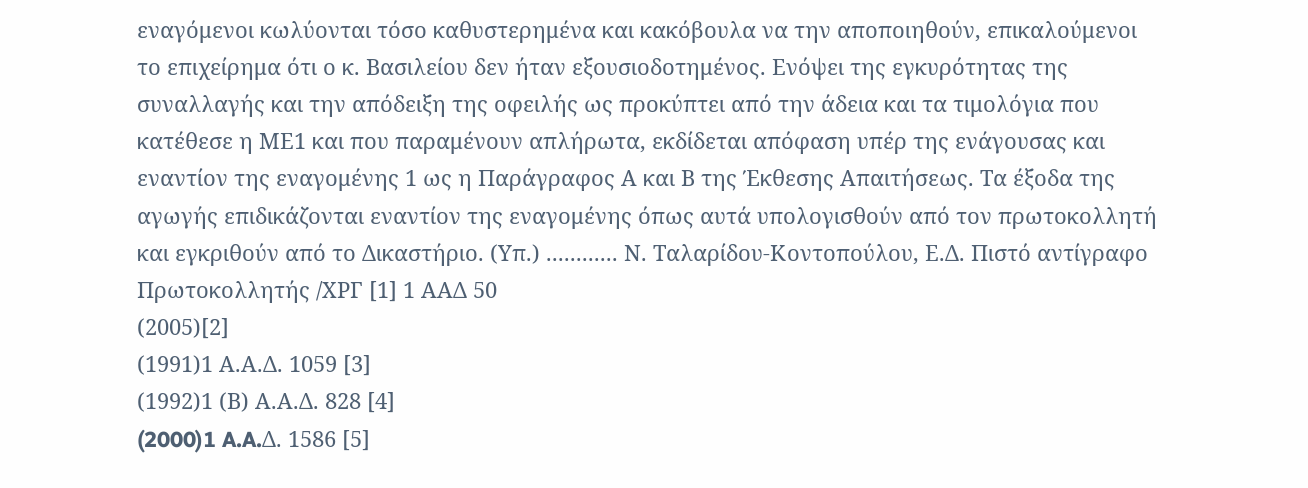εναγόμενοι κωλύονται τόσο καθυστερημένα και κακόβουλα να την αποποιηθούν, επικαλούμενοι το επιχείρημα ότι ο κ. Βασιλείου δεν ήταν εξουσιοδοτημένος. Ενόψει της εγκυρότητας της συναλλαγής και την απόδειξη της οφειλής ως προκύπτει από την άδεια και τα τιμολόγια που κατέθεσε η ΜΕ1 και που παραμένουν απλήρωτα, εκδίδεται απόφαση υπέρ της ενάγουσας και εναντίον της εναγομένης 1 ως η Παράγραφος Α και Β της Έκθεσης Απαιτήσεως. Τα έξοδα της αγωγής επιδικάζονται εναντίον της εναγομένης όπως αυτά υπολογισθούν από τον πρωτοκολλητή και εγκριθούν από το Δικαστήριο. (Υπ.) ............ Ν. Ταλαρίδου-Κοντοπούλου, Ε.Δ. Πιστό αντίγραφο Πρωτοκολλητής /ΧΡΓ [1] 1 ΑΑΔ 50
(2005)[2]
(1991)1 Α.Α.Δ. 1059 [3]
(1992)1 (Β) Α.Α.Δ. 828 [4]
(2000)1 A.A.Δ. 1586 [5]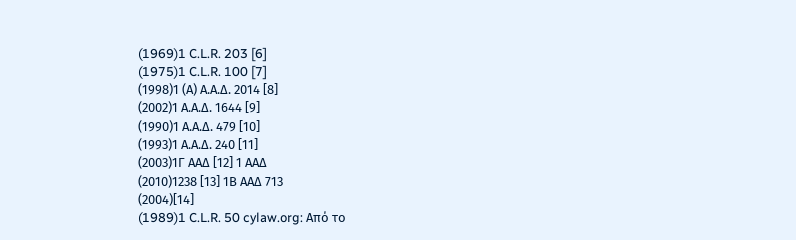(1969)1 C.L.R. 203 [6]
(1975)1 C.L.R. 100 [7]
(1998)1 (Α) Α.Α.Δ. 2014 [8]
(2002)1 Α.Α.Δ. 1644 [9]
(1990)1 Α.Α.Δ. 479 [10]
(1993)1 Α.Α.Δ. 240 [11]
(2003)1Γ ΑΑΔ [12] 1 ΑΑΔ
(2010)1238 [13] 1Β ΑΑΔ 713
(2004)[14]
(1989)1 C.L.R. 50 cylaw.org: Από το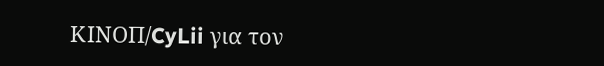ΚΙΝOΠ/CyLii για τον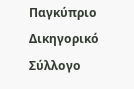Παγκύπριο Δικηγορικό Σύλλογο